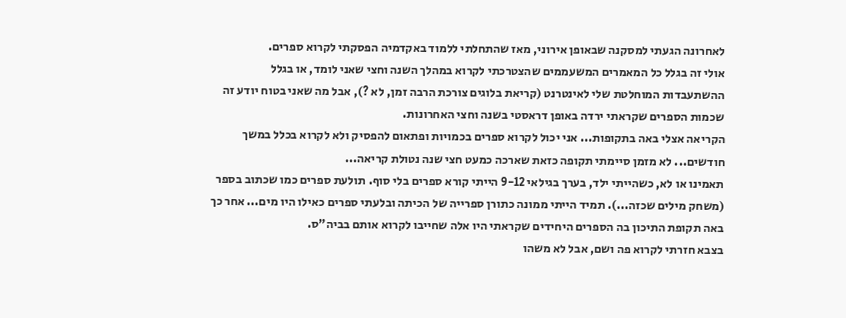לאחרונה הגעתי למסקנה שבאופן אירוני, מאז שהתחלתי ללמוד באקדמיה הפסקתי לקרוא ספרים.
אולי זה בגלל כל המאמרים המשעממים שהצטרכתי לקרוא במהלך השנה וחצי שאני לומד, או בגלל ההשתעבדות המוחלטת שלי לאינטרנט (קריאת בלוגים צורכת הרבה זמן, לא ?), אבל מה שאני בטוח יודע זה שכמות הספרים שקראתי ירדה באופן דראסטי בשנה וחצי האחרונות.
הקריאה אצלי באה בתקופות... אני יכול לקרוא ספרים בכמויות ופתאום להפסיק ולא לקרוא בכלל במשך חודשים... לא מזמן סיימתי תקופה כזאת שארכה כמעט חצי שנה נטולת קריאה...
תאמינו או לא, כשהייתי ילד, בערך בגילאי 9-12 הייתי קורא ספרים בלי סוף. תולעת ספרים כמו שכתוב בספר (משחק מילים שכזה...). תמיד הייתי ממונה כתורן ספרייה של הכיתה ובלעתי ספרים כאילו היו מים... אחר כך באה תקופת התיכון בה הספרים היחידים שקראתי היו אלה שחייבו לקרוא אותם בביה"ס.
בצבא חזרתי לקרוא פה ושם, אבל לא משהו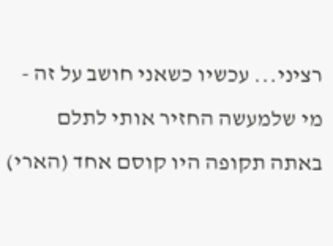רציני... עכשיו כשאני חושב על זה - מי שלמעשה החזיר אותי לתלם באתה תקופה היו קוסם אחד (הארי)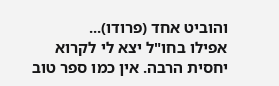והוביט אחד (פרודו)...
אפילו בחו"ל יצא לי לקרוא יחסית הרבה. אין כמו ספר טוב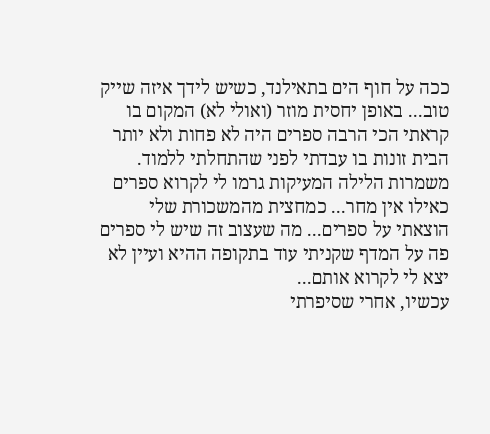ככה על חוף הים בתאילנד, כשיש לידך איזה שייק טוב... באופן יחסית מוזר (ואולי לא) המקום בו קראתי הכי הרבה ספרים היה לא פחות ולא יותר הבית זונות בו עבדתי לפני שהתחלתי ללמוד. משמרות הלילה המעיקות גרמו לי לקרוא ספרים כאילו אין מחר... כמחצית מהמשכורת שלי הוצאתי על ספרים... מה שעצוב זה שיש לי ספרים פה על המדף שקניתי עוד בתקופה ההיא ועיין לא יצא לי לקרוא אותם...
עכשיו, אחרי שסיפרתי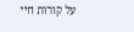על קורות חיי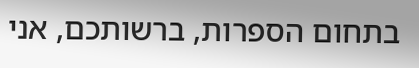בתחום הספרות, ברשותכם, אני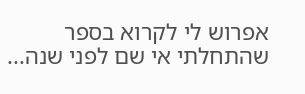אפרוש לי לקרוא בספר שהתחלתי אי שם לפני שנה...